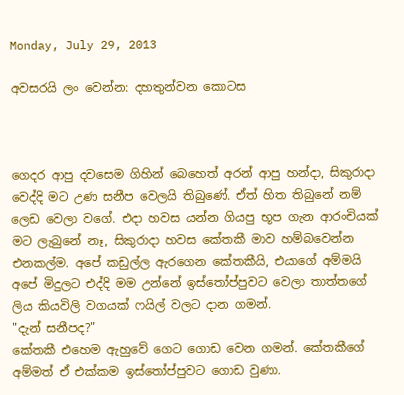Monday, July 29, 2013

අවසරයි ලං වෙන්න: දහතුන්වන කොටස



ගෙදර ආපු දවසෙම ගිහින් බෙහෙත් අරන් ආපු හන්දා, සිකුරාදා වෙද්දි මට උණ සනීප වෙලයි තිබුණේ. ඒත් හිත තිබුනේ නම් ලෙඩ වෙලා වගේ. එදා හවස යන්න ගියපු භූප ගැන ආරංචියක් මට ලැබුනේ නෑ, සිකුරාදා හවස කේතකී මාව හම්බවෙන්න එනකල්ම. අපේ කඩුල්ල ඇරගෙන කේතකීයි, එයාගේ අම්මයි අපේ මිදුලට එද්දි මම උන්නේ ඉස්තෝප්පුවට වෙලා තාත්තගේ ලිය කියවිලි වගයක් ෆයිල් වලට දාන ගමන්.
"දැන් සනීපද?"
කේතකී එහෙම ඇහුවේ ගෙට ගොඩ වෙන ගමන්. කේතකීගේ අම්මත් ඒ එක්කම ඉස්තෝප්පුවට ගොඩ වුණා.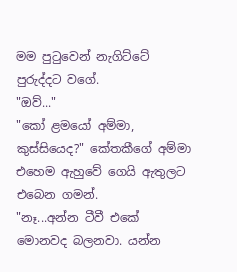මම පුටුවෙන් නැගිට්ටේ පුරුද්දට වගේ.
"ඔව්..."
"කෝ ළමයෝ අම්මා, කුස්සියෙද?" කේතකීගේ අම්මා එහෙම ඇහුවේ ගෙයි ඇතුලට එබෙන ගමන්.
"නෑ...අන්න ටීවී එකේ මොනවද බලනවා. යන්න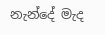නැන්දේ මැද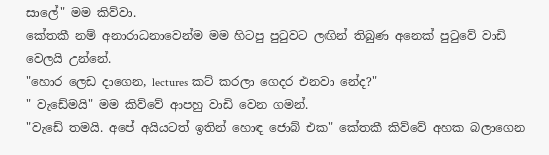සාලේ" මම කිව්වා.
කේතකී නම් අනාරාධනාවෙන්ම මම හිටපු පුටුවට ලඟින් තිබුණ අනෙක් පුටුවේ වාඩි වෙලයි උන්නේ.
"හොර ලෙඩ දාගෙන, lectures කට් කරලා ගෙදර එනවා නේද?"
" වැඩේමයි" මම කිව්වේ ආපහු වාඩි වෙන ගමන්.
"වැඩේ තමයි. අපේ අයියටත් ඉතින් හොඳ ජොබ් එක" කේතකී කිව්වේ අහක බලාගෙන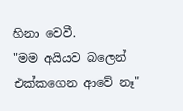හිනා වෙවී.
"මම අයියව බලෙන් එක්කගෙන ආවේ නෑ"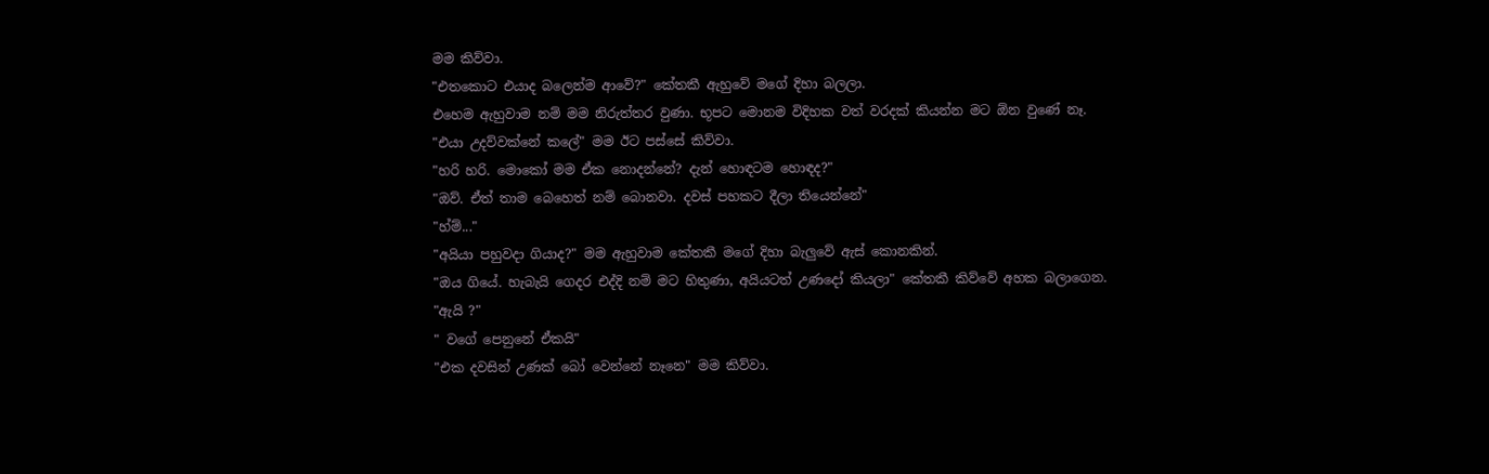මම කිව්වා.
"එතකොට එයාද බලෙන්ම ආවේ?" කේතකී ඇහුවේ මගේ දිහා බලලා.
එහෙම ඇහුවාම නම් මම නිරුත්තර වුණා. භූපට මොනම විදිහක වත් වරදක් කියන්න මට ඕන වුණේ නෑ.
"එයා උදව්වක්නේ කලේ" මම ඊට පස්සේ කිව්වා.
"හරි හරි. මොකෝ මම ඒක නොදන්නේ? දැන් හොඳටම හොඳද?"
"ඔව්. ඒත් තාම බෙහෙත් නම් බොනවා. දවස් පහකට දීලා තියෙන්නේ"
"හ්ම්..."
"අයියා පහුවදා ගියාද?" මම ඇහුවාම කේතකී මගේ දිහා බැලුවේ ඇස් කොනකින්.
"ඔය ගියේ. හැබැයි ගෙදර එද්දි නම් මට හිතුණා, අයියටත් උණදෝ කියලා" කේතකී කිව්වේ අහක බලාගෙන.
"ඇයි ?"
" වගේ පෙනුනේ ඒකයි"
"එක දවසින් උණක් බෝ වෙන්නේ නෑනෙ" මම කිව්වා.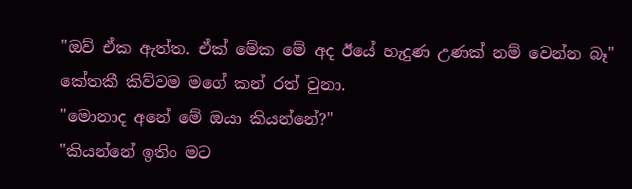"ඔව් ඒක ඇත්ත. ඒක් මේක මේ අද ඊයේ හැදුණ උණක් නම් වෙන්න බෑ" කේතකී කිව්වම මගේ කන් රත් වුනා.
"මොනාද අනේ මේ ඔයා කියන්නේ?"
"කියන්නේ ඉතිං මට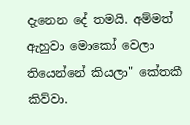දැනෙන දේ තමයි. අම්මත් ඇහුවා මොකෝ වෙලා තියෙන්නේ කියලා" කේතකී කිව්වා.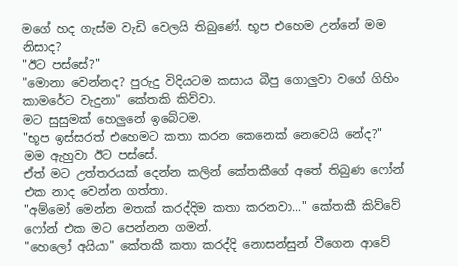මගේ හද ගැස්ම වැඩි වෙලයි තිබුණේ. භූප එහෙම උන්නේ මම නිසාද?
"ඊට පස්සේ?"
"මොනා වෙන්නද? පුරුදු විදියටම කසාය බීපු ගොලුවා වගේ ගිහිං කාමරේට වැදුනා" කේතකි කිව්වා.
මට සුසුමක් හෙලුනේ ඉබේටම.
"භූප ඉස්සරත් එහෙමට කතා කරන කෙනෙක් නෙවෙයි නේද?" මම ඇහුවා ඊට පස්සේ.
ඒත් මට උත්තරයක් දෙන්න කලින් කේතකීගේ අතේ තිබුණ ෆෝන් එක නාද වෙන්න ගත්තා.
"අම්මෝ මෙන්න මතක් කරද්දිම කතා කරනවා..." කේතකී කිව්වේ ෆෝන් එක මට පෙන්නන ගමන්.
"හෙලෝ අයියා" කේතකී කතා කරද්දි නොසන්සුන් වීගෙන ආවේ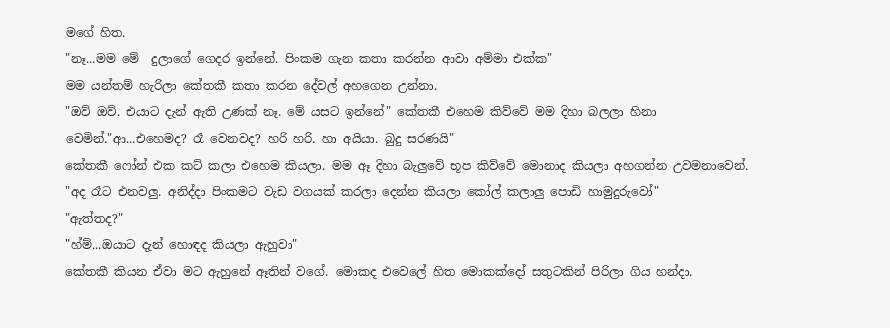මගේ හිත.
"නෑ...මම මේ  දුලාගේ ගෙදර ඉන්නේ. පිංකම ගැන කතා කරන්න ආවා අම්මා එක්ක"
මම යන්තම් හැරිලා කේතකී කතා කරන දේවල් අහගෙන උන්නා.
"ඔව් ඔව්. එයාට දැන් ඇති උණක් නෑ. මේ යසට ඉන්නේ" කේතකී එහෙම කිව්වේ මම දිහා බලලා හිනා වෙමින්."ආ...එහෙමද? රෑ වෙනවද? හරි හරි. හා අයියා. බුදු සරණයි"
කේතකී ෆෝන් එක කට් කලා එහෙම කියලා. මම ඈ දිහා බැලුවේ භූප කිව්වේ මොනාද කියලා අහගන්න උවමනාවෙන්.
"අද රෑට එනවලු. අනිද්දා පිංකමට වැඩ වගයක් කරලා දෙන්න කියලා කෝල් කලාලු පොඩි හාමුදුරුවෝ"
"ඇත්තද?"
"හ්ම්...ඔයාට දැන් හොඳද කියලා ඇහුවා"
කේතකී කියන ඒවා මට ඇහුනේ ඈතින් වගේ. මොකද එවෙලේ හිත මොකක්දෝ සතුටකින් පිරිලා ගිය හන්දා.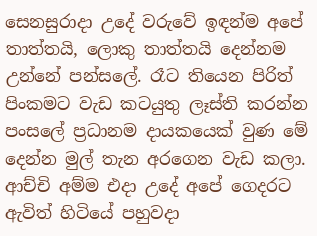සෙනසුරාදා උදේ වරුවේ ඉඳන්ම අපේ තාත්තයි, ලොකු තාත්තයි දෙන්නම උන්නේ පන්සලේ. රෑට තියෙන පිරිත් පිංකමට වැඩ කටයුතු ලෑස්ති කරන්න පංසලේ ප්‍රධානම දායකයෙක් වුණ මේ දෙන්න මුල් තැන අරගෙන වැඩ කලා. ආච්චි අම්ම එදා උදේ අපේ ගෙදරට ඇවිත් හිටියේ පහුවදා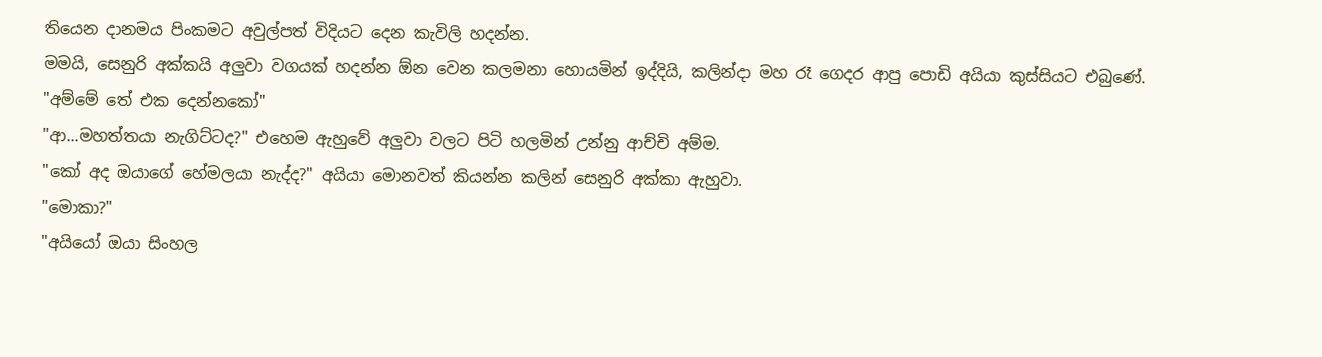තියෙන දානමය පිංකමට අවුල්පත් විදියට දෙන කැවිලි හදන්න.
මමයි, සෙනුරි අක්කයි අලුවා වගයක් හදන්න ඕන වෙන කලමනා හොයමින් ඉද්දියි, කලින්දා මහ රෑ ගෙදර ආපු පොඩි අයියා කුස්සියට එබුණේ.
"අම්මේ තේ එක දෙන්නකෝ"
"ආ...මහත්තයා නැගිට්ටද?" එහෙම ඇහුවේ අලුවා වලට පිටි හලමින් උන්නු ආච්චි අම්ම.
"කෝ අද ඔයාගේ හේමලයා නැද්ද?" අයියා මොනවත් කියන්න කලින් සෙනුරි අක්කා ඇහුවා.
"මොකා?"
"අයියෝ ඔයා සිංහල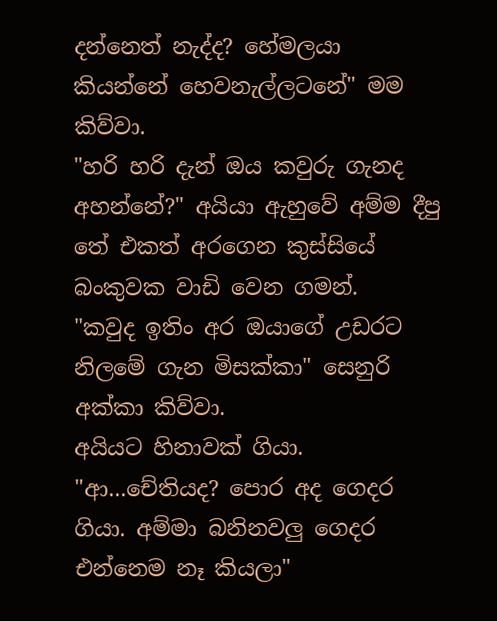දන්නෙත් නැද්ද? හේමලයා කියන්නේ හෙවනැල්ලටනේ" මම කිව්වා.
"හරි හරි දැන් ඔය කවුරු ගැනද අහන්නේ?" අයියා ඇහුවේ අම්ම දීපු තේ එකත් අරගෙන කුස්සියේ බංකුවක වාඩි වෙන ගමන්.
"කවුද ඉතිං අර ඔයාගේ උඩරට නිලමේ ගැන මිසක්කා" සෙනුරි අක්කා කිව්වා.
අයියට හිනාවක් ගියා.
"ආ...චේතියද? පොර අද ගෙදර ගියා. අම්මා බනිනවලු ගෙදර එන්නෙම නෑ කියලා"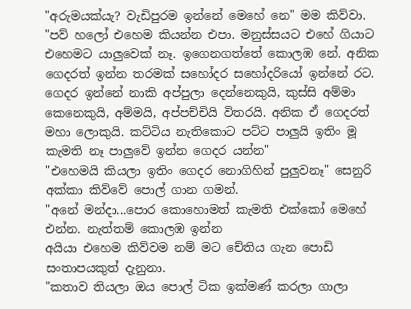"අරුමයක්යැ? වැඩිපුරම ඉන්නේ මෙහේ නෙ" මම කිව්වා.
"පව් හලෝ එහෙම කියන්න එපා. මනුස්සයට එහේ ගියාට එහෙමට යාලුවෙක් නෑ. ඉගෙනගත්තේ කොලඹ නේ. අනික ගෙදරත් ඉන්න තරමක් සහෝදර සහෝදරියෝ ඉන්නේ රට. ගෙදර ඉන්නේ නාකි අප්පුලා දෙන්නෙකුයි, කුස්සි අම්මා කෙනෙකුයි, අම්මයි, අප්පච්චියි විතරයි. අනික ඒ ගෙදරත් මහා ලොකුයි. කට්ටිය නැතිකොට පට්ට පාලුයි ඉතිං මූ කැමති නෑ පාලුවේ ඉන්න ගෙදර යන්න"
"එහෙමයි කියලා ඉතිං ගෙදර නොගිහින් පුලුවනෑ" සෙනුරි අක්කා කිව්වේ පොල් ගාන ගමන්.
"අනේ මන්දා...පොර කොහොමත් කැමති එක්කෝ මෙහේ එන්න. නැත්තම් කොලඹ ඉන්න
අයියා එහෙම කිව්වම නම් මට චේතිය ගැන පොඩි සංතාපයකුත් දැනුනා.
"කතාව තියලා ඔය පොල් ටික ඉක්මණ් කරලා ගාලා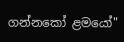ගන්නකෝ ළමයෝ"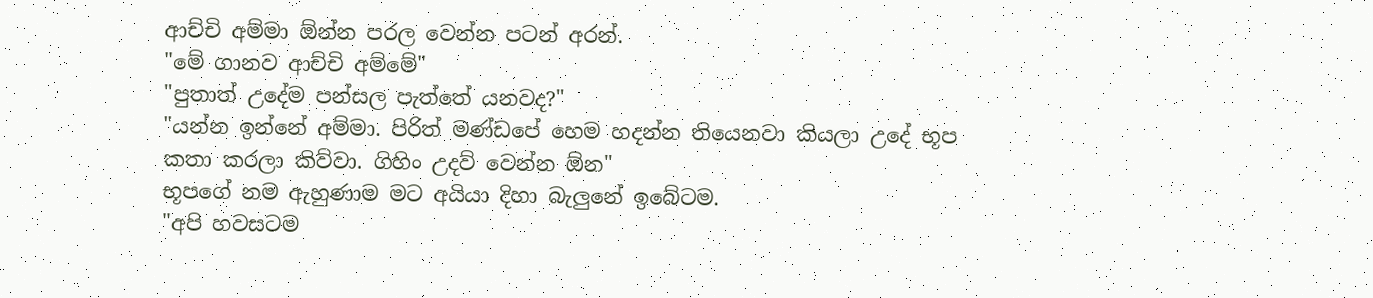ආච්චි අම්මා ඕන්න පරල වෙන්න පටන් අරන්.
"මේ ගානව ආච්චි අම්මේ"
"පුතාත් උදේම පන්සල පැත්තේ යනවද?"
"යන්න ඉන්නේ අම්මා. පිරිත් මණ්ඩපේ හෙම හදන්න තියෙනවා කියලා උදේ භූප කතා කරලා කිව්වා. ගිහිං උදව් වෙන්න ඕන"
භූපගේ නම ඇහුණාම මට අයියා දිහා බැලුනේ ඉබේටම.
"අපි හවසටම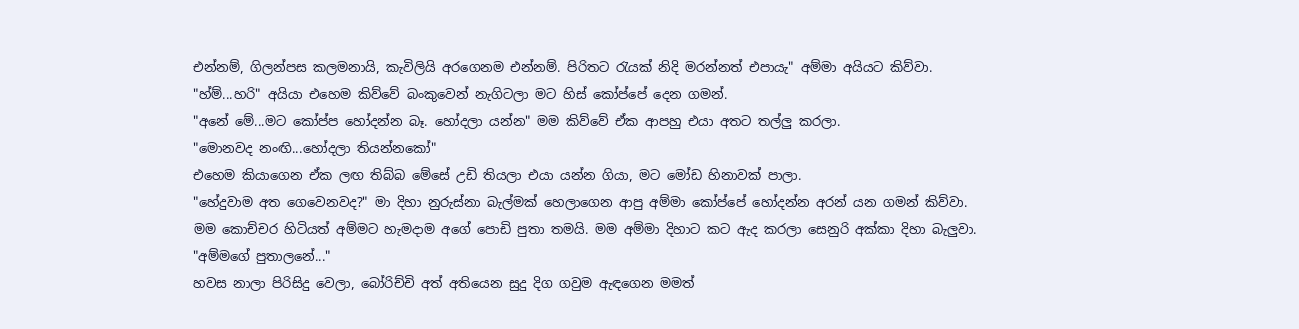එන්නම්, ගිලන්පස කලමනායි, කැවිලියි අරගෙනම එන්නම්. පිරිතට රැයක් නිදි මරන්නත් එපායැ" අම්මා අයියට කිව්වා.
"හ්ම්...හරි" අයියා එහෙම කිව්වේ බංකුවෙන් නැගිටලා මට හිස් කෝප්පේ දෙන ගමන්.
"අනේ මේ...මට කෝප්ප හෝදන්න බෑ. හෝදලා යන්න" මම කිව්වේ ඒක ආපහු එයා අතට තල්ලු කරලා.
"මොනවද නංඟි...හෝදලා තියන්නකෝ"
එහෙම කියාගෙන ඒක ලඟ තිබ්බ මේසේ උඩි තියලා එයා යන්න ගියා, මට මෝඩ හිනාවක් පාලා.
"හේදුවාම අත ගෙවෙනවද?" මා දිහා නුරුස්නා බැල්මක් හෙලාගෙන ආපු අම්මා කෝප්පේ හෝදන්න අරන් යන ගමන් කිව්වා.
මම කොච්චර හිටියත් අම්මට හැමදාම අගේ පොඩි පුතා තමයි. මම අම්මා දිහාට කට ඇද කරලා සෙනුරි අක්කා දිහා බැලුවා.
"අම්මගේ පුතාලනේ..."
හවස නාලා පිරිසිදු වෙලා, බෝරිච්චි අත් අතියෙන සුදු දිග ගවුම ඇඳගෙන මමත්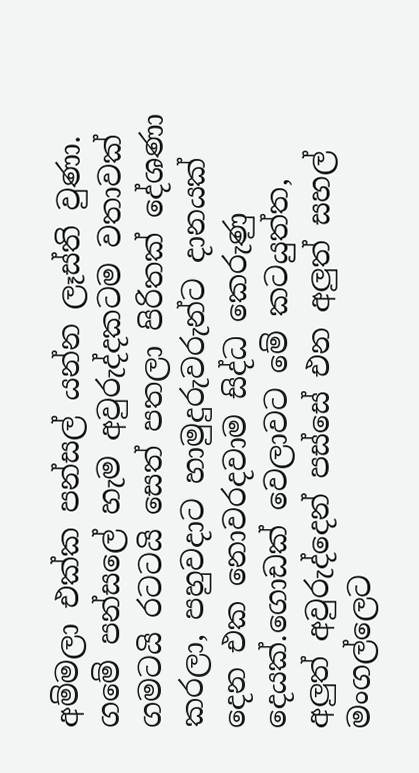අම්මලා එක්ක පන්සල් යන්න ලෑස්ති වුණා. ගමේ පන්සලේ හැම අවුරුද්දකටම වතාවක් ගමටයි රටටයි සෙත් පතලා පිරිතක් දේශණා කරලා, පහුවදාට හාමුදුරුවරුන්ට දානයක් දෙන එක නොවරදවාම සිද්ධ කෙරුණු දෙයක්.ගොඩක් වෙලාවට මේ කටයුත්ත, අලුත් අවුරුද්දෙන් පස්සේ එන අලුත් සහල් මංගල්ලෙට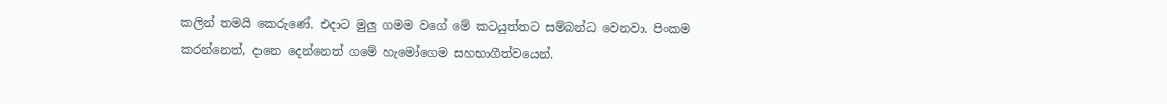කලින් තමයි කෙරුණේ. එදාට මුලු ගමම වගේ මේ කටයුත්තට සම්බන්ධ වෙනවා. පිංකම කරන්නෙත්, දානෙ දෙන්නෙත් ගමේ හැමෝගෙම සහභාගීත්වයෙන්.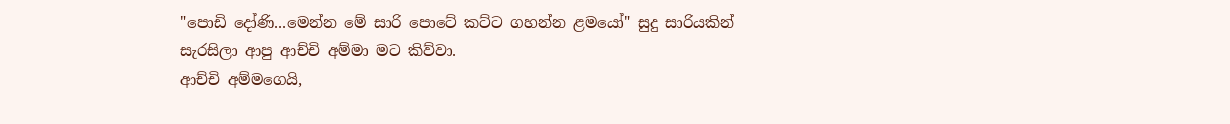"පොඩි දෝණි...මෙන්න මේ සාරි පොටේ කට්ට ගහන්න ළමයෝ" සුදු සාරියකින් සැරසිලා ආපු ආච්චි අම්මා මට කිව්වා.
ආච්චි අම්මගෙයි,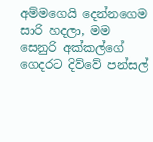අම්මගෙයි දෙන්නගෙම සාරි හදලා, මම සෙනුරි අක්කල්ගේ ගෙදරට දිව්වේ පන්සල්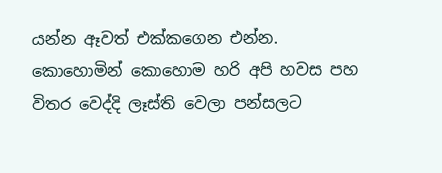යන්න ඈවත් එක්කගෙන එන්න. කොහොමින් කොහොම හරි අපි හවස පහ විතර වෙද්දි ලෑස්ති වෙලා පන්සලට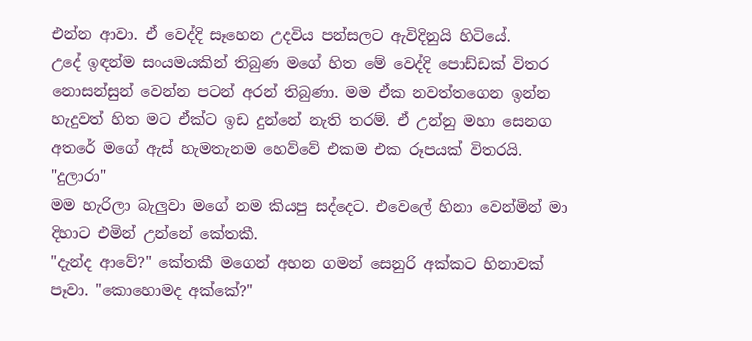එන්න ආවා. ඒ වෙද්දි සෑහෙන උදවිය පන්සලට ඇවිදිනුයි හිටියේ.
උදේ ඉඳන්ම සංයමයකින් තිබුණ මගේ හිත මේ වෙද්දි පොඩ්ඩක් විතර නොසන්සුන් වෙන්න පටන් අරන් තිබුණා. මම ඒක නවත්තගෙන ඉන්න හැදුවත් හිත මට ඒක්ට ඉඩ දුන්නේ නැති තරම්. ඒ උන්නු මහා සෙනග අතරේ මගේ ඇස් හැමතැනම හෙව්වේ එකම එක රූපයක් විතරයි.
"දුලාරා"
මම හැරිලා බැලුවා මගේ නම කියපු සද්දෙට. එවෙලේ හිනා වෙන්මින් මා දිහාට එමින් උන්නේ කේතකී.
"දැන්ද ආවේ?" කේතකී මගෙන් අහන ගමන් සෙනුරි අක්කට හිනාවක් පෑවා. "කොහොමද අක්කේ?"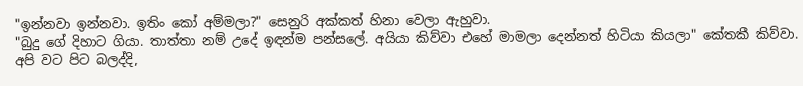"ඉන්නවා ඉන්නවා. ඉතිං කෝ අම්මලා?" සෙනුරි අක්කත් හිනා වෙලා ඇහුවා.
"බුදු ගේ දිහාට ගියා. තාත්තා නම් උදේ ඉඳන්ම පන්සලේ. අයියා කිව්වා එහේ මාමලා දෙන්නත් හිටියා කියලා" කේතකී කිව්වා.
අපි වට පිට බලද්දි,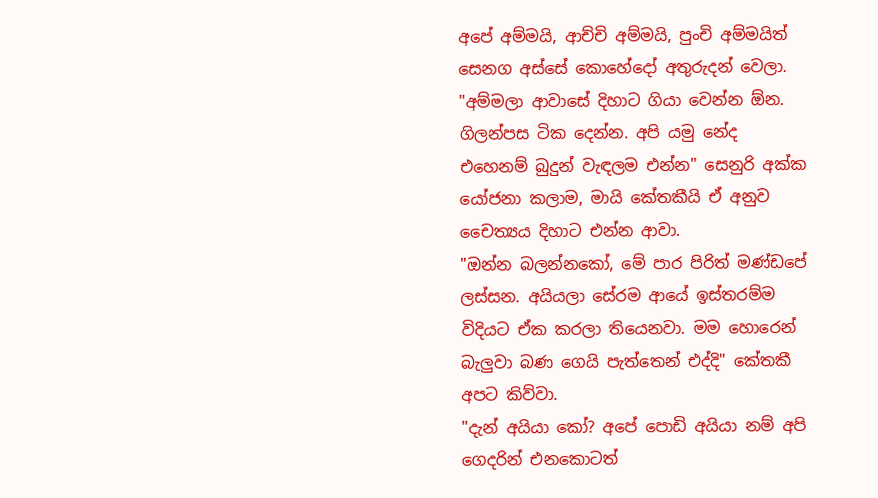අපේ අම්මයි, ආච්චි අම්මයි, පුංචි අම්මයිත් සෙනග අස්සේ කොහේදෝ අතුරුදන් වෙලා.
"අම්මලා ආවාසේ දිහාට ගියා වෙන්න ඕන. ගිලන්පස ටික දෙන්න. අපි යමු නේද එහෙනම් බුදුන් වැඳලම එන්න" සෙනුරි අක්ක යෝජනා කලාම, මායි කේතකීයි ඒ අනුව චෛත්‍යය දිහාට එන්න ආවා.
"ඔන්න බලන්නකෝ, මේ පාර පිරිත් මණ්ඩපේ ලස්සන. අයියලා සේරම ආයේ ඉස්තරම්ම විදියට ඒක කරලා තියෙනවා. මම හොරෙන් බැලුවා බණ ගෙයි පැත්තෙන් එද්දි" කේතකී අපට කිව්වා.
"දැන් අයියා කෝ? අපේ පොඩි අයියා නම් අපි ගෙදරින් එනකොටත්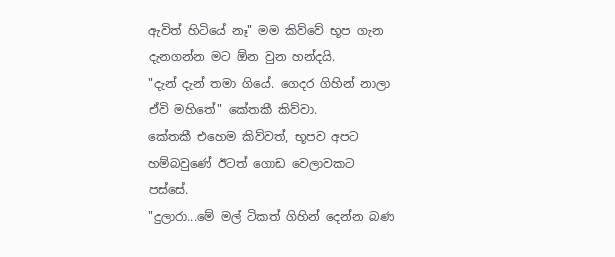ඇවිත් හිටියේ නෑ" මම කිව්වේ භූප ගැන දැනගන්න මට ඕන වුන හන්දයි.
"දැන් දැන් තමා ගියේ. ගෙදර ගිහින් නාලා ඒවි මහිතේ" කේතකී කිව්වා.
කේතකී එහෙම කිව්වත්, භූපව අපට හම්බවුණේ ඊටත් ගොඩ වෙලාවකට පස්සේ.
"දුලාරා...මේ මල් ටිකත් ගිහින් දෙන්න බණ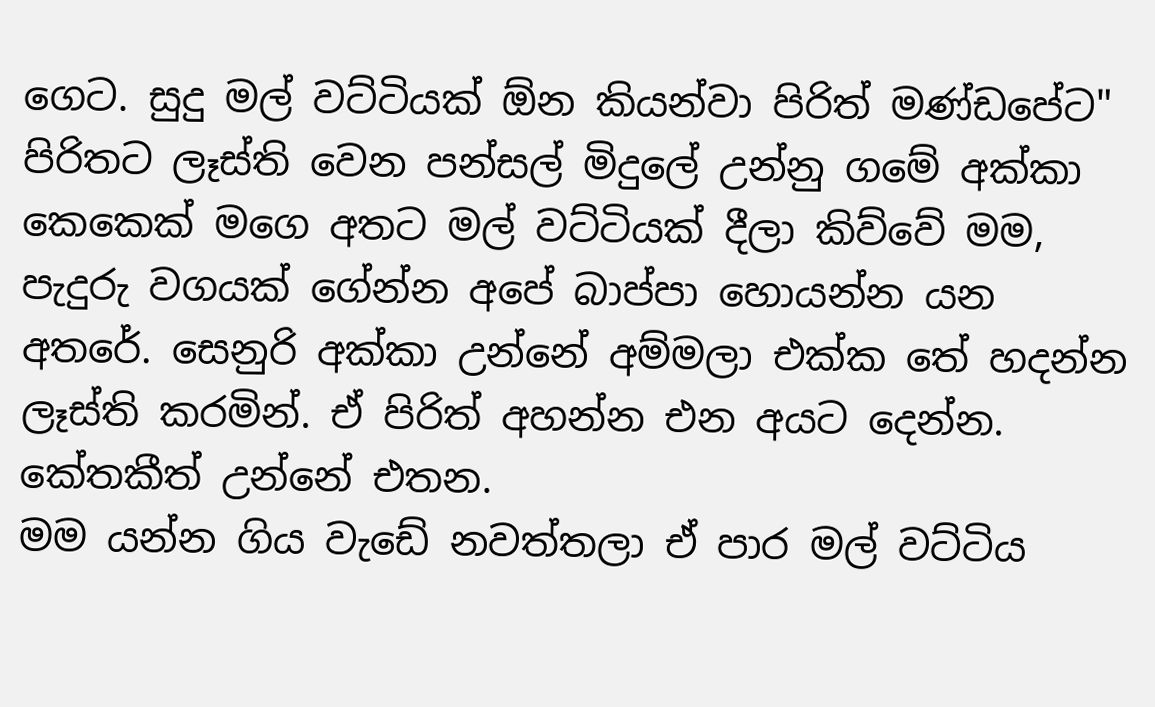ගෙට. සුදු මල් වට්ටියක් ඕන කියන්වා පිරිත් මණ්ඩපේට" පිරිතට ලෑස්ති වෙන පන්සල් මිදුලේ උන්නු ගමේ අක්කා කෙකෙක් මගෙ අතට මල් වට්ටියක් දීලා කිව්වේ මම, පැදුරු වගයක් ගේන්න අපේ බාප්පා හොයන්න යන අතරේ. සෙනුරි අක්කා උන්නේ අම්මලා එක්ක තේ හදන්න ලෑස්ති කරමින්. ඒ පිරිත් අහන්න එන අයට දෙන්න. කේතකීත් උන්නේ එතන.
මම යන්න ගිය වැඩේ නවත්තලා ඒ පාර මල් වට්ටිය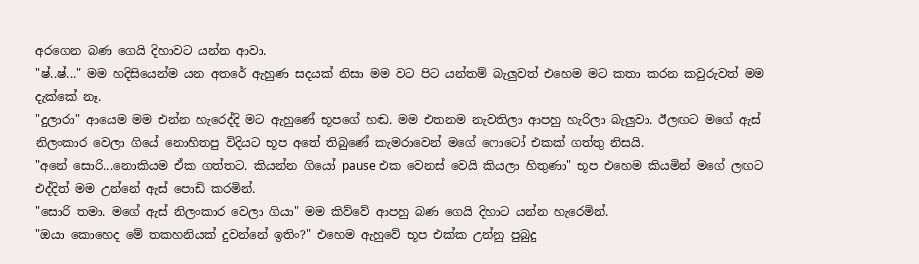අරගෙන බණ ගෙයි දිහාවට යන්න ආවා.
"ෂ්..ෂ්..." මම හදිසියෙන්ම යන අතරේ ඇහුණ සදයක් නිසා මම වට පිට යන්තම් බැලුවත් එහෙම මට කතා කරන කවුරුවත් මම දැක්කේ නෑ.
"දුලාරා" ආයෙම මම එන්න හැරෙද්දි මට ඇහුණේ භූපගේ හඬ. මම එතනම නැවතිලා ආපහු හැරිලා බැලුවා. ඊලඟට මගේ ඇස් නිලංකාර වෙලා ගියේ නොහිතපු විදියට භූප අතේ තිබුණේ කැමරාවෙන් මගේ ෆොටෝ එකක් ගත්තු නිසයි.
"අනේ සොරි...නොකියම ඒක ගත්තට. කියන්න ගියෝ pause එක වෙනස් වෙයි කියලා හිතුණා" භූප එහෙම කියමින් මගේ ලඟට එද්දිත් මම උන්නේ ඇස් පොඩි කරමින්.
"සොරි තමා. මගේ ඇස් නිලංකාර වෙලා ගියා" මම කිව්වේ ආපහු බණ ගෙයි දිහාට යන්න හැරෙමින්.
"ඔයා කොහෙද මේ තකහනියක් දුවන්නේ ඉතිං?" එහෙම ඇහුවේ භූප එක්ක උන්නු පුබුදු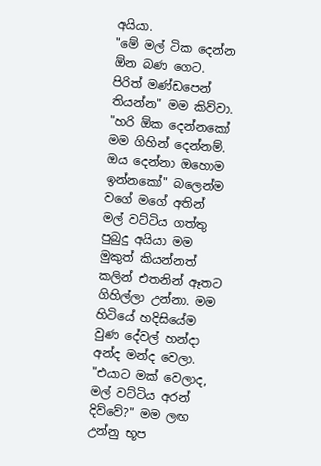අයියා.
"මේ මල් ටික දෙන්න ඕන බණ ගෙට. පිරිත් මණ්ඩපෙන් තියන්න" මම කිව්වා.
"හරි ඕක දෙන්නකෝ මම ගිහින් දෙන්නම්. ඔය දෙන්නා ඔහොම ඉන්නකෝ" බලෙන්ම වගේ මගේ අතින් මල් වට්ටිය ගත්තු පුබුදු අයියා මම මුකුත් කියන්නත් කලින් එතනින් ඈතට ගිහිල්ලා උන්නා. මම හිටියේ හදිසියේම වුණ දේවල් හන්දා අන්ද මන්ද වෙලා.
"එයාට මක් වෙලාද, මල් වට්ටිය අරන් දිව්වේ?" මම ලඟ උන්නු භූප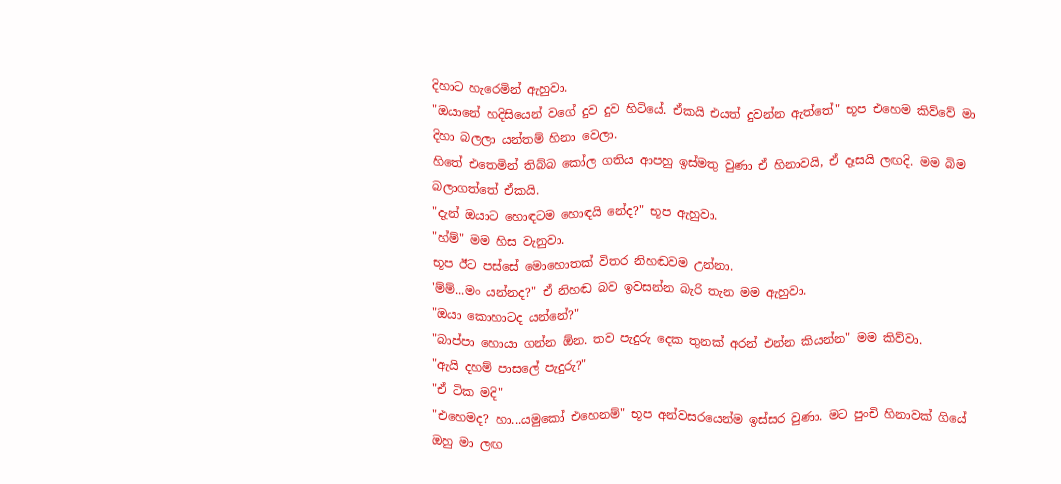දිහාට හැරෙමින් ඇහුවා.
"ඔයානේ හදිසියෙන් වගේ දුව දුව හිටියේ. ඒකයි එයත් දුවන්න ඇත්තේ" භූප එහෙම කිව්වේ මා දිහා බලලා යන්තම් හිනා වෙලා.
හිතේ එතෙමින් තිබ්බ කෝල ගතිය ආපහු ඉස්මතු වුණා ඒ හිනාවයි, ඒ දෑසයි ලඟදි. මම බිම බලාගත්තේ ඒකයි.
"දැන් ඔයාට හොඳටම හොඳයි නේද?" භූප ඇහුවා.
"හ්ම්" මම හිස වැනුවා.
භූප ඊට පස්සේ මොහොතක් විතර නිහඬවම උන්නා.
'ම්ම්...මං යන්නද?" ඒ නිහඬ බව ඉවසන්න බැරි තැන මම ඇහුවා.
"ඔයා කොහාටද යන්නේ?"
"බාප්පා හොයා ගන්න ඕන. තව පැදුරු දෙක තුනක් අරන් එන්න කියන්න" මම කිව්වා.
"ඇයි දහම් පාසලේ පැදුරු?"
"ඒ ටික මදි"
"එහෙමද? හා...යමුකෝ එහෙනම්" භූප අන්වසරයෙන්ම ඉස්සර වුණා. මට පුංචි හිනාවක් ගියේ ඔහු මා ලඟ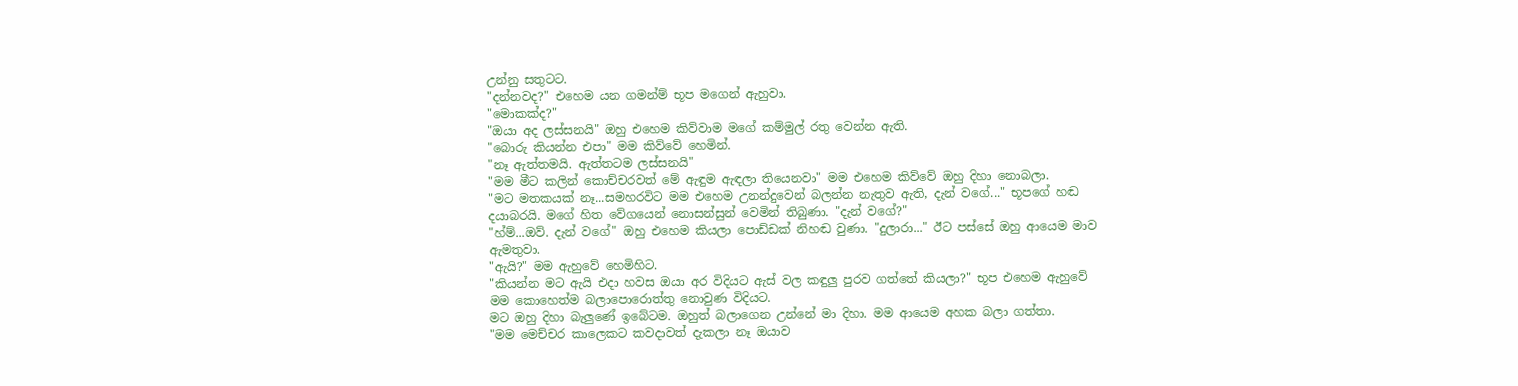උන්නු සතුටට.
"දන්නවද?" එහෙම යන ගමන්ම් භූප මගෙන් ඇහුවා.
"මොකක්ද?"
"ඔයා අද ලස්සනයි" ඔහු එහෙම කිව්වාම මගේ කම්මුල් රතු වෙන්න ඇති.
"බොරු කියන්න එපා" මම කිව්වේ හෙමින්.
"නෑ ඇත්තමයි. ඇත්තටම ලස්සනයි"
"මම මීට කලින් කොච්චරවත් මේ ඇඳුම ඇඳලා තියෙනවා" මම එහෙම කිව්වේ ඔහු දිහා නොබලා.
"මට මතකයක් නෑ...සමහරවිට මම එහෙම උනන්දුවෙන් බලන්න නැතුව ඇති, දැන් වගේ..." භූපගේ හඬ දයාබරයි. මගේ හිත වේගයෙන් නොසන්සුන් වෙමින් තිබුණා. "දැන් වගේ?"
"හ්ම්...ඔව්. දැන් වගේ" ඔහු එහෙම කියලා පොඩ්ඩක් නිහඬ වුණා. "දුලාරා..." ඊට පස්සේ ඔහු ආයෙම මාව ඇමතුවා.
"ඇයි?" මම ඇහුවේ හෙමිහිට.
"කියන්න මට ඇයි එදා හවස ඔයා අර විදියට ඇස් වල කඳුලු පුරව ගත්තේ කියලා?" භූප එහෙම ඇහුවේ මම කොහෙත්ම බලාපොරොත්තු නොවුණ විදියට.
මට ඔහු දිහා බැලුණේ ඉබේටම. ඔහුත් බලාගෙන උන්නේ මා දිහා. මම ආයෙම අහක බලා ගත්තා.
"මම මෙච්චර කාලෙකට කවදාවත් දැකලා නෑ ඔයාව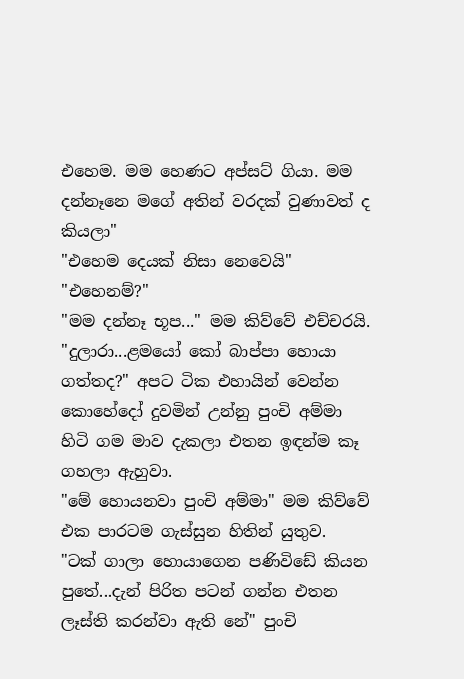එහෙම. මම හෙණට අප්සට් ගියා. මම දන්නෑනෙ මගේ අතින් වරදක් වුණාවත් ද කියලා"
"එහෙම දෙයක් නිසා නෙවෙයි"
"එහෙනම්?"
"මම දන්නෑ භූප..." මම කිව්වේ එච්චරයි.
"දුලාරා...ළමයෝ කෝ බාප්පා හොයා ගත්තද?" අපට ටික එහායින් වෙන්න කොහේදෝ දුවමින් උන්නු පුංචි අම්මා හිටි ගම මාව දැකලා එතන ඉඳන්ම කෑ ගහලා ඇහුවා.
"මේ හොයනවා පුංචි අම්මා" මම කිව්වේ එක පාරටම ගැස්සුන හිතින් යුතුව.
"ටක් ගාලා හොයාගෙන පණිවිඩේ කියන පුතේ...දැන් පිරිත පටන් ගන්න එතන ලෑස්ති කරන්වා ඇති නේ" පුංචි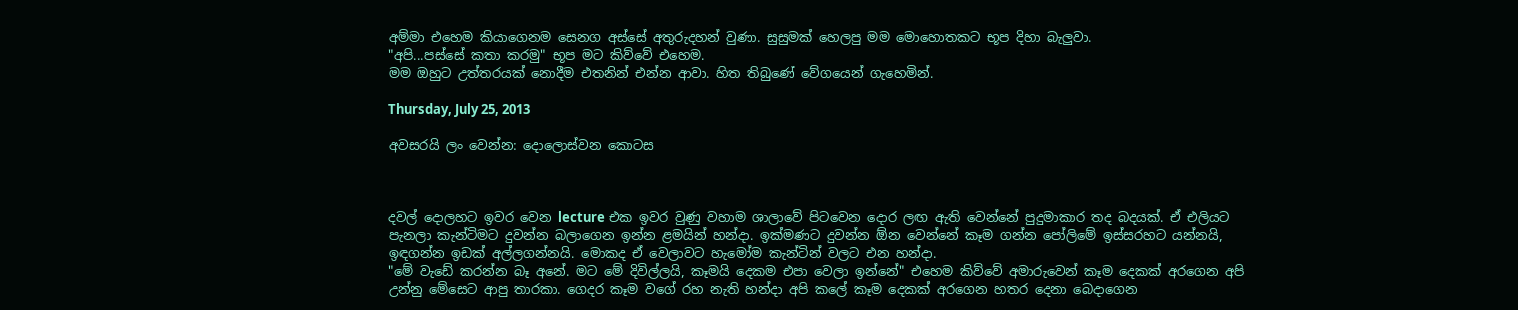අම්මා එහෙම කියාගෙනම සෙනග අස්සේ අතුරුදහන් වුණා. සුසුමක් හෙලපු මම මොහොතකට භූප දිහා බැලුවා.
"අපි...පස්සේ කතා කරමු" භූප මට කිව්වේ එහෙම.
මම ඔහුට උත්තරයක් නොදීම එතනින් එන්න ආවා. හිත තිබුණේ වේගයෙන් ගැහෙමින්.

Thursday, July 25, 2013

අවසරයි ලං වෙන්න: දොලොස්වන කොටස



දවල් දොලහට ඉවර වෙන lecture එක ඉවර වුණු වහාම ශාලාවේ පිටවෙන දොර ලඟ ඇති වෙන්නේ පුදුමාකාර තද බදයක්. ඒ එලියට පැනලා කැන්ටිමට දුවන්න බලාගෙන ඉන්න ළමයින් හන්දා. ඉක්මණට දුවන්න ඕන වෙන්නේ කෑම ගන්න පෝලිමේ ඉස්සරහට යන්නයි, ඉඳගන්න ඉඩක් අල්ලගන්නයි. මොකද ඒ වෙලාවට හැමෝම කැන්ටින් වලට එන හන්දා.
"මේ වැඩේ කරන්න බෑ අනේ. මට මේ දිවිල්ලයි, කෑමයි දෙකම එපා වෙලා ඉන්නේ" එහෙම කිව්වේ අමාරුවෙන් කෑම දෙකක් අරගෙන අපි උන්නු මේසෙට ආපු තාරකා. ගෙදර කෑම වගේ රහ නැති හන්දා අපි කලේ කෑම දෙකක් අරගෙන හතර දෙනා බෙදාගෙන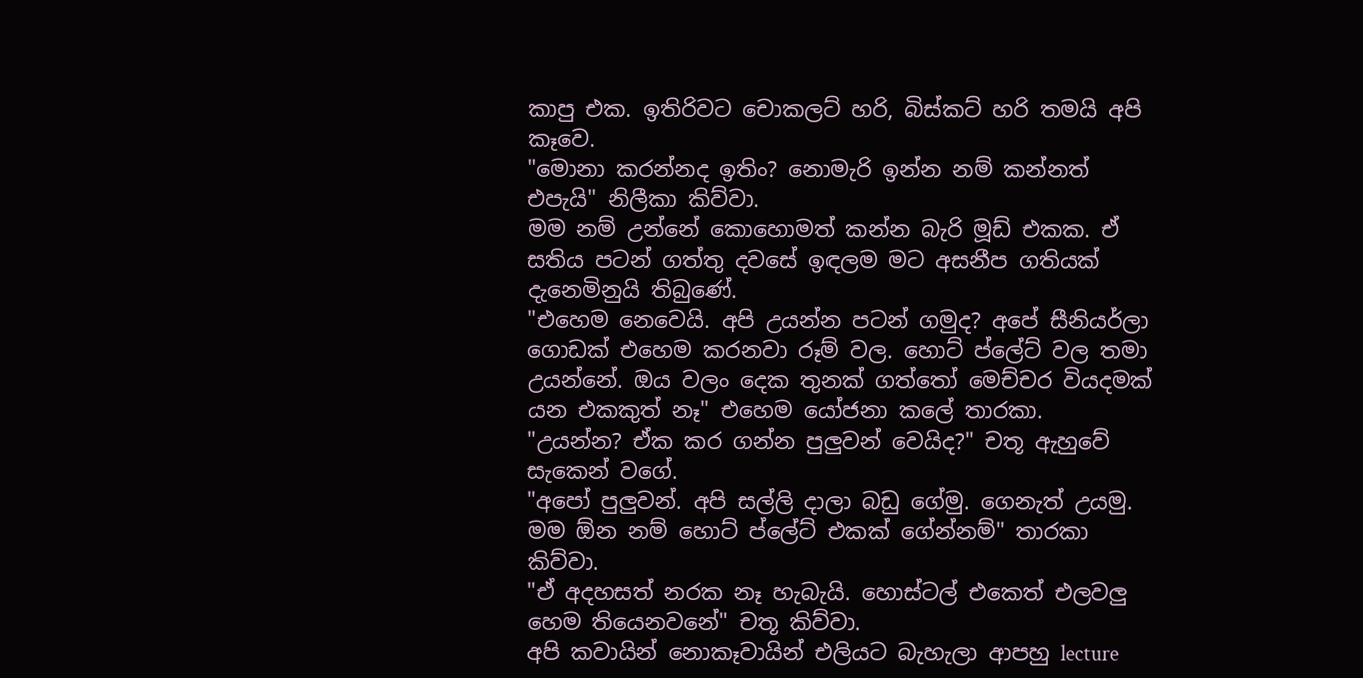කාපු එක. ඉතිරිවට චොකලට් හරි, බිස්කට් හරි තමයි අපි කෑවෙ.
"මොනා කරන්නද ඉතිං? නොමැරි ඉන්න නම් කන්නත් එපැයි" නිලීකා කිව්වා.
මම නම් උන්නේ කොහොමත් කන්න බැරි මූඩ් එකක. ඒ සතිය පටන් ගත්තු දවසේ ඉඳලම මට අසනීප ගතියක් දැනෙමිනුයි තිබුණේ.
"එහෙම නෙවෙයි. අපි උයන්න පටන් ගමුද? අපේ සීනියර්ලා ගොඩක් එහෙම කරනවා රූම් වල. හොට් ප්ලේට් වල තමා උයන්නේ. ඔය වලං දෙක තුනක් ගත්තෝ මෙච්චර වියදමක් යන එකකුත් නෑ" එහෙම යෝජනා කලේ තාරකා.
"උයන්න? ඒක කර ගන්න පුලුවන් වෙයිද?" චතූ ඇහුවේ සැකෙන් වගේ.
"අපෝ පුලුවන්. අපි සල්ලි දාලා බඩු ගේමු. ගෙනැත් උයමු. මම ඕන නම් හොට් ප්ලේට් එකක් ගේන්නම්" තාරකා කිව්වා.
"ඒ අදහසත් නරක නෑ හැබැයි. හොස්ටල් එකෙත් එලවලු හෙම තියෙනවනේ" චතූ කිව්වා.
අපි කවායින් නොකෑවායින් එලියට බැහැලා ආපහු lecture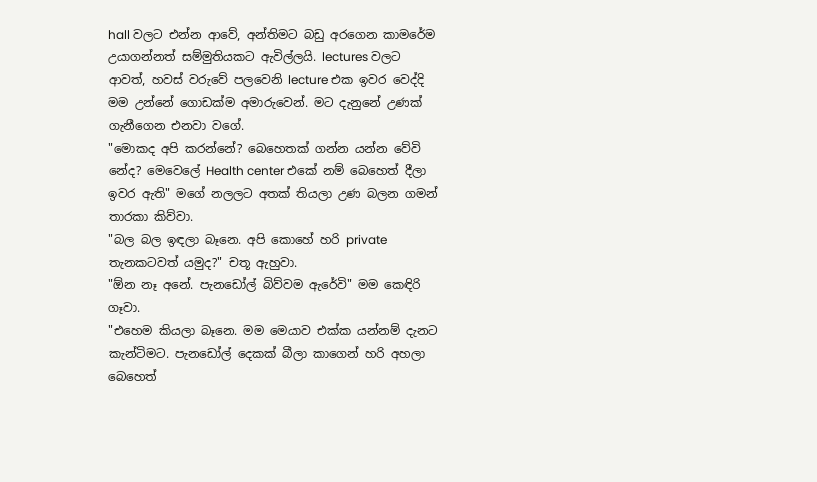hall වලට එන්න ආවේ, අන්තිමට බඩු අරගෙන කාමරේම උයාගන්නත් සම්මුතියකට ඇවිල්ලයි. lectures වලට ආවත්, හවස් වරුවේ පලවෙනි lecture එක ඉවර වෙද්දි මම උන්නේ ගොඩක්ම අමාරුවෙන්. මට දැනුනේ උණක් ගැනීගෙන එනවා වගේ.
"මොකද අපි කරන්නේ? බෙහෙතක් ගන්න යන්න වේවි නේද? මෙවෙලේ Health center එකේ නම් බෙහෙත් දීලා ඉවර ඇති" මගේ නලලට අතක් තියලා උණ බලන ගමන් තාරකා කිව්වා.
"බල බල ඉඳලා බෑනෙ. අපි කොහේ හරි private තැනකටවත් යමුද?" චතූ ඇහුවා.
"ඕන නෑ අනේ. පැනඩෝල් බිව්වම ඇරේවි" මම කෙඳිරි ගෑවා.
"එහෙම කියලා බෑනෙ. මම මෙයාව එක්ක යන්නම් දැනට කැන්ටිමට. පැනඩෝල් දෙකක් බීලා කාගෙන් හරි අහලා බෙහෙත්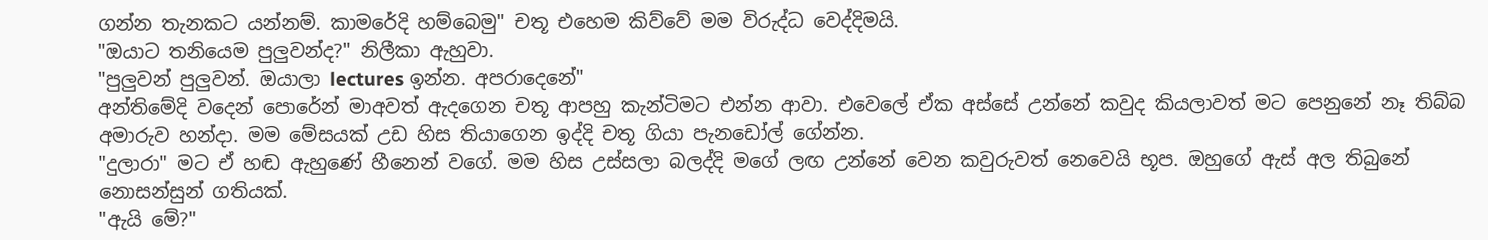ගන්න තැනකට යන්නම්. කාමරේදි හම්බෙමු" චතූ එහෙම කිව්වේ මම විරුද්ධ වෙද්දිමයි.
"ඔයාට තනියෙම පුලුවන්ද?" නිලීකා ඇහුවා.
"පුලුවන් පුලුවන්. ඔයාලා lectures ඉන්න. අපරාදෙනේ"
අන්තිමේදි වදෙන් පොරේන් මාඅවත් ඇදගෙන චතූ ආපහු කැන්ටිමට එන්න ආවා. එවෙලේ ඒක අස්සේ උන්නේ කවුද කියලාවත් මට පෙනුනේ නෑ තිබ්බ අමාරුව හන්දා. මම මේසයක් උඩ හිස තියාගෙන ඉද්දි චතූ ගියා පැනඩෝල් ගේන්න.
"දුලාරා" මට ඒ හඬ ඇහුණේ හීනෙන් වගේ. මම හිස උස්සලා බලද්දි මගේ ලඟ උන්නේ වෙන කවුරුවත් නෙවෙයි භූප. ඔහුගේ ඇස් අල තිබුනේ නොසන්සුන් ගතියක්.
"ඇයි මේ?"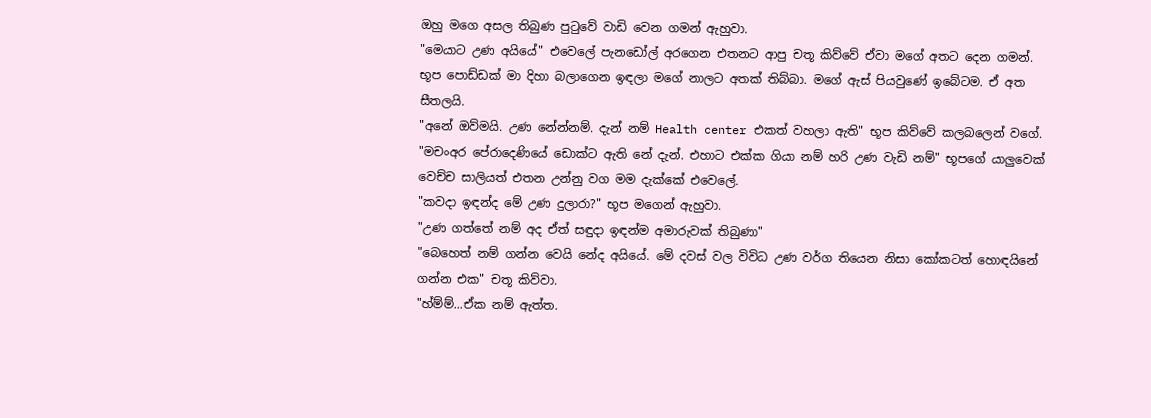ඔහු මගෙ අසල තිබුණ පුටුවේ වාඩි වෙන ගමන් ඇහුවා.
"මෙයාට උණ අයියේ" එවෙලේ පැනඩෝල් අරගෙන එතනට ආපු චතූ කිව්වේ ඒවා මගේ අතට දෙන ගමන්.
භූප පොඩ්ඩක් මා දිහා බලාගෙන ඉඳලා මගේ නාලට අතක් තිබ්බා. මගේ ඇස් පියවුණේ ඉබේටම. ඒ අත සීතලයි.
"අනේ ඔව්මයි. උණ නේන්නම්. දැන් නම් Health center එකත් වහලා ඇති" භූප කිව්වේ කලබලෙන් වගේ.
"මචංඅර පේරාදෙණියේ ඩොක්ට ඇති නේ දැන්. එහාට එක්ක ගියා නම් හරි උණ වැඩි නම්" භූපගේ යාලුවෙක් වෙච්ච සාලියත් එතන උන්නු වග මම දැක්කේ එවෙලේ.
"කවදා ඉඳන්ද මේ උණ දුලාරා?" භූප මගෙන් ඇහුවා.
"උණ ගත්තේ නම් අද ඒත් සඳුදා ඉඳන්ම අමාරුවක් තිබුණා"
"බෙහෙත් නම් ගන්න වෙයි නේද අයියේ. මේ දවස් වල විවිධ උණ වර්ග තියෙන නිසා කෝකටත් හොඳයිනේ ගන්න එක" චතූ කිව්වා.
"හ්ම්ම්...ඒක නම් ඇත්ත.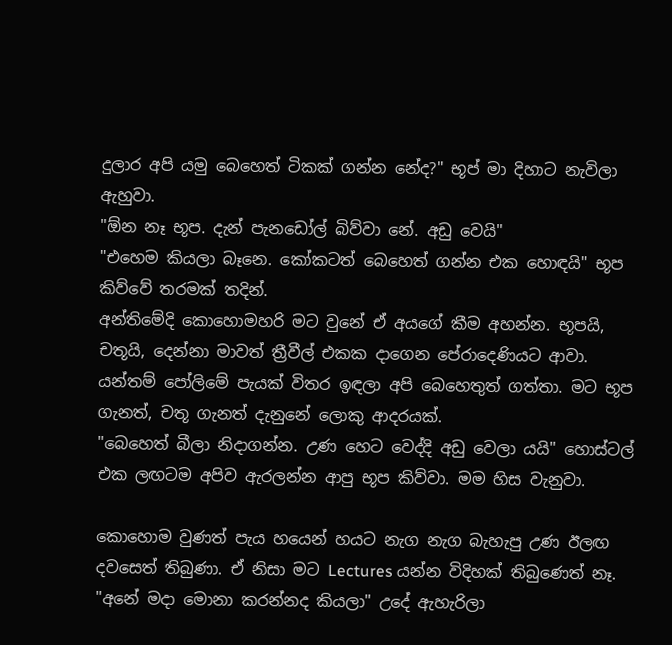දුලාර අපි යමු බෙහෙත් ටිකක් ගන්න නේද?" භූප් මා දිහාට නැවිලා ඇහුවා.
"ඕන නෑ භූප. දැන් පැනඩෝල් බිව්වා නේ. අඩු වෙයි"
"එහෙම කියලා බෑනෙ. කෝකටත් බෙහෙත් ගන්න එක හොඳයි" භූප කිව්වේ තරමක් තදින්.
අන්තිමේදි කොහොමහරි මට වුනේ ඒ අයගේ කීම අහන්න. භූපයි, චතූයි, දෙන්නා මාවත් ත්‍රීවීල් එකක දාගෙන පේරාදෙණියට ආවා. යන්තම් පෝලිමේ පැයක් විතර ඉඳලා අපි බෙහෙතුත් ගත්තා. මට භූප ගැනත්, චතූ ගැනත් දැනුනේ ලොකු ආදරයක්.
"බෙහෙත් බීලා නිදාගන්න. උණ හෙට වෙද්දි අඩු වෙලා යයි" හොස්ටල් එක ලඟටම අපිව ඇරලන්න ආපු භූප කිව්වා. මම හිස වැනුවා.

කොහොම වුණත් පැය හයෙන් හයට නැග නැග බැහැපු උණ ඊලඟ දවසෙත් තිබුණා. ඒ නිසා මට Lectures යන්න විදිහක් තිබුණෙත් නෑ.
"අනේ මදා මොනා කරන්නද කියලා" උදේ ඇහැරිලා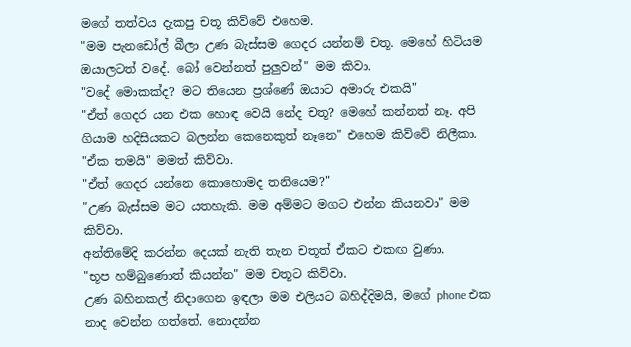මගේ තත්වය දැකපු චතූ කිව්වේ එහෙම.
"මම පැනඩෝල් බීලා උණ බැස්සම ගෙදර යන්නම් චතූ. මෙහේ හිටියම ඔයාලටත් වදේ. බෝ වෙන්නත් පුලුවන්" මම කිවා.
"වදේ මොකක්ද? මට තියෙන ප්‍රශ්ණේ ඔයාට අමාරු එකයි"
"ඒත් ගෙදර යන එක හොඳ වෙයි නේද චතූ? මෙහේ කන්නත් නෑ. අපි ගියාම හදිසියකට බලන්න කෙනෙකුත් නෑනෙ" එහෙම කිව්වේ නිලීකා.
"ඒක තමයි" මමත් කිව්වා.
"ඒත් ගෙදර යන්නෙ කොහොමද තනියෙම?"
"උණ බැස්සම මට යතහැකි. මම අම්මට මගට එන්න කියනවා" මම කිව්වා.
අන්තිමේදි කරන්න දෙයක් නැති තැන චතූත් ඒකට එකඟ වුණා.
"භූප හම්බුණොත් කියන්න" මම චතූට කිව්වා.
උණ බහිනකල් නිදාගෙන ඉඳලා මම එලියට බහිද්දිමයි, මගේ phone එක නාද වෙන්න ගත්තේ. නොදන්න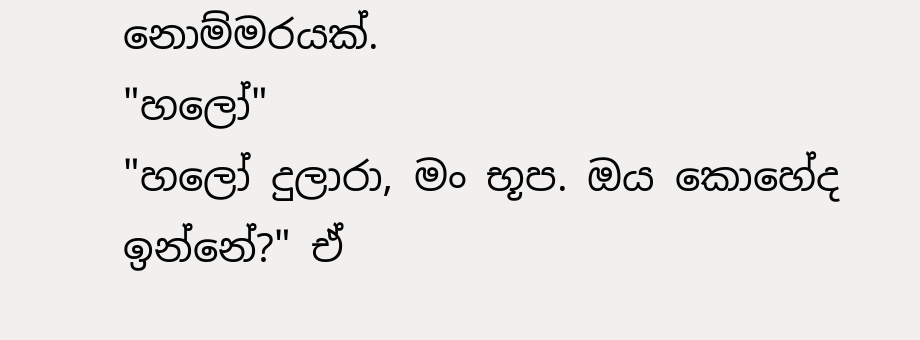නොම්මරයක්.
"හලෝ"
"හලෝ දුලාරා, මං භූප. ඔය කොහේද ඉන්නේ?" ඒ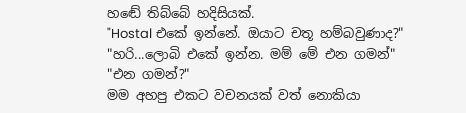හඬේ තිබ්බේ හදිසියක්.
"Hostal එකේ ඉන්නේ. ඔයාට චතූ හම්බවුණාද?"
"හරි...ලොබි එකේ ඉන්න. මම් මේ එන ගමන්"
"එන ගමන්?"
මම අහපු එකට වචනයක් වත් නොකියා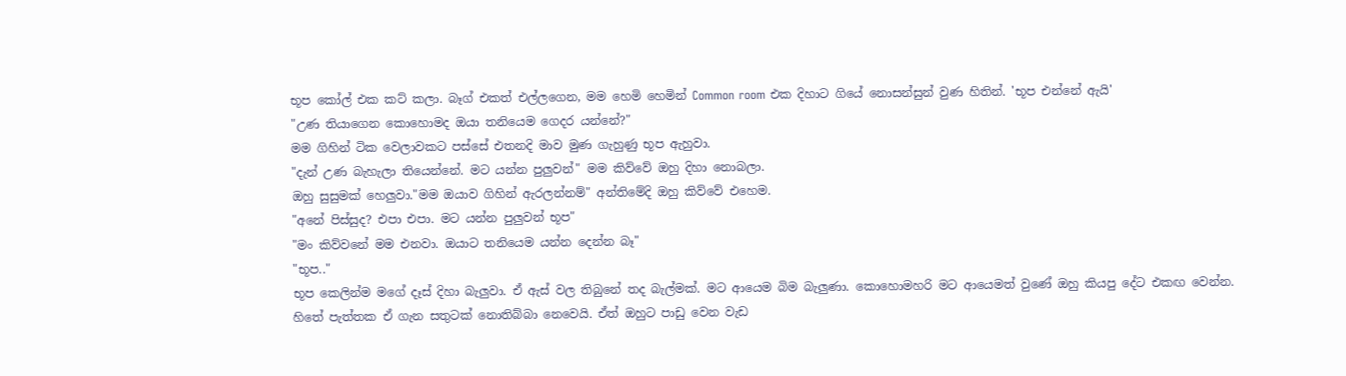භූප කෝල් එක කට් කලා. බෑග් එකත් එල්ලගෙන, මම හෙමි හෙමින් Common room එක දිහාට ගියේ නොසන්සුන් වුණ හිතින්. 'භූප එන්නේ ඇයි'
"උණ තියාගෙන කොහොමද ඔයා තනියෙම ගෙදර යන්නේ?"
මම ගිහින් ටික වෙලාවකට පස්සේ එතනදි මාව මුණ ගැහුණු භූප ඇහුවා.
"දැන් උණ බැහැලා තියෙන්නේ. මට යන්න පුලුවන්" මම කිව්වේ ඔහු දිහා නොබලා.
ඔහු සුසුමක් හෙලුවා."මම ඔයාව ගිහින් ඇරලන්නම්" අන්තිමේදි ඔහු කිව්වේ එහෙම.
"අනේ පිස්සුද? එපා එපා. මට යන්න පුලුවන් භූප"
"මං කිව්වනේ මම එනවා. ඔයාට තනියෙම යන්න දෙන්න බෑ"
"භූප.."
භූප කෙලින්ම මගේ දෑස් දිහා බැලුවා. ඒ ඇස් වල තිබුනේ තද බැල්මක්. මට ආයෙම බිම බැලුණා. කොහොමහරි මට ආයෙමත් වුණේ ඔහු කියපු දේට එකඟ වෙන්න. හිතේ පැත්තක ඒ ගැන සතුටක් නොතිබ්බා නෙවෙයි. ඒත් ඔහුට පාඩු වෙන වැඩ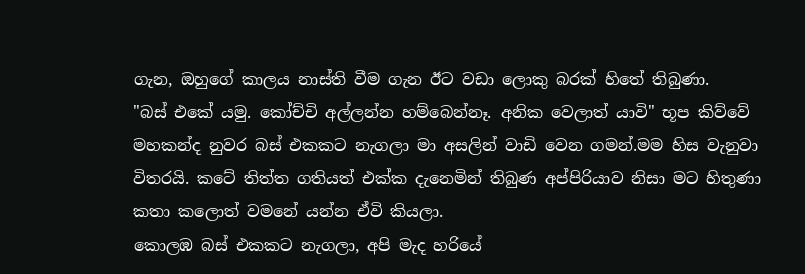ගැන, ඔහුගේ කාලය නාස්ති වීම ගැන ඊට වඩා ලොකු බරක් හිතේ තිබුණා.
"බස් එකේ යමු. කෝච්චි අල්ලන්න හම්බෙන්නෑ. අනික වෙලාත් යාවි" භූප කිව්වේ මහකන්ද නුවර බස් එකකට නැගලා මා අසලින් වාඩි වෙන ගමන්.මම හිස වැනුවා විතරයි. කටේ තිත්ත ගතියත් එක්ක දැනෙමින් තිබුණ අප්පිරියාව නිසා මට හිතුණා කතා කලොත් වමනේ යන්න ඒවි කියලා.
කොලඹ බස් එකකට නැගලා, අපි මැද හරියේ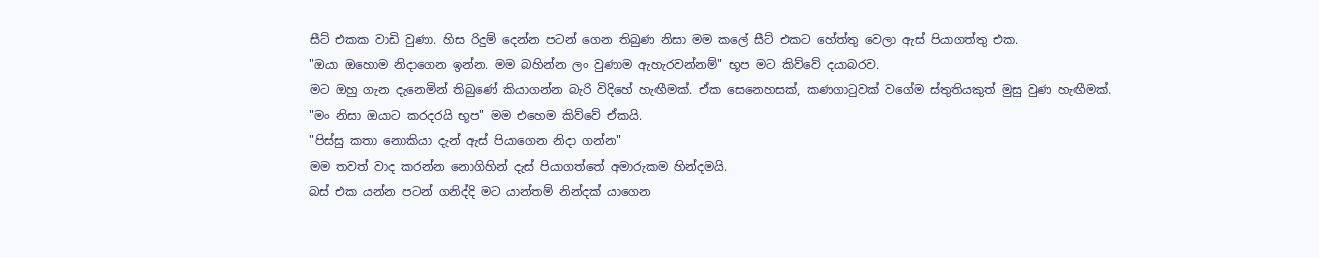සීට් එකක වාඩි වුණා. හිස රිදුම් දෙන්න පටන් ගෙන තිබුණ නිසා මම කලේ සීට් එකට හේත්තු වෙලා ඇස් පියාගත්තු එක.
"ඔයා ඔහොම නිදාගෙන ඉන්න. මම බහින්න ලං වුණාම ඇහැරවන්නම්" භූප මට කිව්වේ දයාබරව.
මට ඔහු ගැන දැනෙමින් තිබුණේ කියාගන්න බැරි විදිහේ හැඟීමක්. ඒක සෙනෙහසක්, කණගාටුවක් වගේම ස්තුතියකුත් මුසු වුණ හැඟීමක්.
"මං නිසා ඔයාට කරදරයි භූප" මම එහෙම කිව්වේ ඒකයි.
"පිස්සු කතා නොකියා දැන් ඇස් පියාගෙන නිදා ගන්න"
මම තවත් වාද කරන්න නොගිහින් දැස් පියාගත්තේ අමාරුකම හින්දමයි.
බස් එක යන්න පටන් ගනිද්දි මට යාන්තම් නින්දක් යාගෙන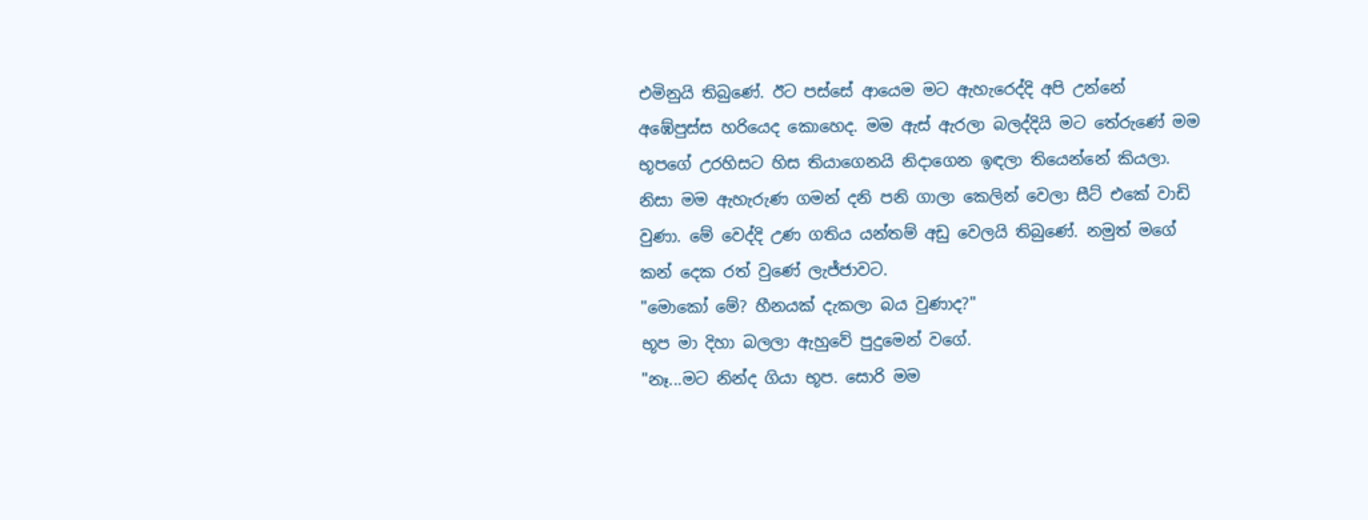එමිනුයි තිබුණේ. ඊට පස්සේ ආයෙම මට ඇහැරෙද්දි අපි උන්නේ අඹේපුස්ස හරියෙද කොහෙද. මම ඇස් ඇරලා බලද්දියි මට තේරුණේ මම භූපගේ උරහිසට හිස තියාගෙනයි නිදාගෙන ඉඳලා තියෙන්නේ කියලා. නිසා මම ඇහැරුණ ගමන් දනි පනි ගාලා කෙලින් වෙලා සීට් එකේ වාඩි වුණා. මේ වෙද්දි උණ ගතිය යන්තම් අඩු වෙලයි තිබුණේ. නමුත් මගේ කන් දෙක රත් වුණේ ලැජ්ජාවට.
"මොකෝ මේ? හීනයක් දැකලා බය වුණාද?"
භූප මා දිහා බලලා ඇහුවේ පුදුමෙන් වගේ.
"නෑ...මට නින්ද ගියා භූප. සොරි මම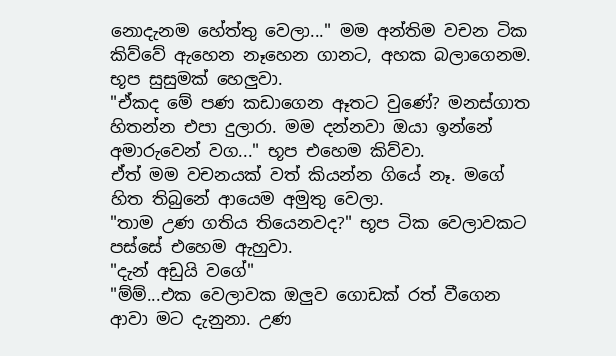නොදැනම හේත්තු වෙලා..." මම අන්තිම වචන ටික කිව්වේ ඇහෙන නෑහෙන ගානට, අහක බලාගෙනම.
භූප සුසුමක් හෙලුවා.
"ඒකද මේ පණ කඩාගෙන ඈතට වුණේ? මනස්ගාත හිතන්න එපා දුලාරා. මම දන්නවා ඔයා ඉන්නේ අමාරුවෙන් වග..." භූප එහෙම කිව්වා.
ඒත් මම වචනයක් වත් කියන්න ගියේ නෑ. මගේ හිත තිබුනේ ආයෙම අමුතු වෙලා.
"තාම උණ ගතිය තියෙනවද?" භූප ටික වෙලාවකට පස්සේ එහෙම ඇහුවා.
"දැන් අඩුයි වගේ"
"ම්ම්...එක වෙලාවක ඔලුව ගොඩක් රත් වීගෙන ආවා මට දැනුනා. උණ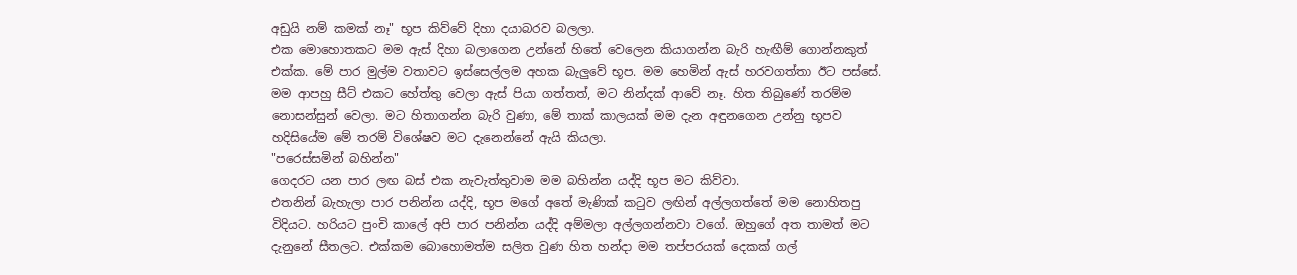අඩුයි නම් කමක් නෑ" භූප කිව්වේ දිහා දයාබරව බලලා.
එක මොහොතකට මම ඇස් දිහා බලාගෙන උන්නේ හිතේ වෙලෙන කියාගන්න බැරි හැඟීම් ගොන්නකුත් එක්ක. මේ පාර මුල්ම වතාවට ඉස්සෙල්ලම අහක බැලුවේ භූප. මම හෙමින් ඇස් හරවගත්තා ඊට පස්සේ. මම ආපහු සීට් එකට හේත්තු වෙලා ඇස් පියා ගත්තත්, මට නින්දක් ආවේ නෑ. හිත තිබුණේ තරම්ම නොසන්සුන් වෙලා. මට හිතාගන්න බැරි වුණා, මේ තාක් කාලයක් මම දැන අඳුනගෙන උන්නු භූපව හදිසියේම මේ තරම් විශේෂව මට දැනෙන්නේ ඇයි කියලා.
"පරෙස්සමින් බහින්න"
ගෙදරට යන පාර ලඟ බස් එක නැවැත්තුවාම මම බහින්න යද්දි භූප මට කිව්වා.
එතනින් බැහැලා පාර පනින්න යද්දි, භූප මගේ අතේ මැණික් කටුව ලඟින් අල්ලගත්තේ මම නොහිතපු විදියට. හරියට පුංචි කාලේ අපි පාර පනින්න යද්දි අම්මලා අල්ලගන්නවා වගේ. ඔහුගේ අත තාමත් මට දැනුනේ සීතලට. එක්කම බොහොමත්ම සලිත වුණ හිත හන්දා මම තප්පරයක් දෙකක් ගල්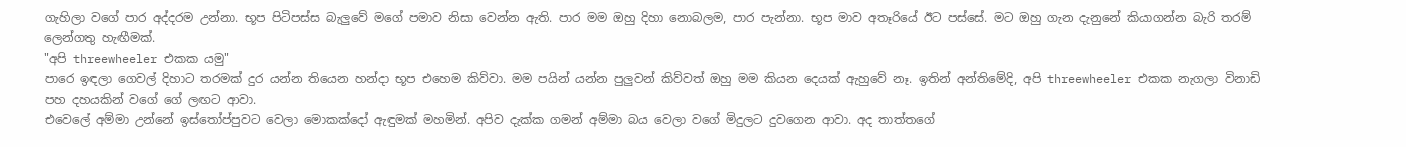ගැහිලා වගේ පාර අද්දරම උන්නා. භූප පිටිපස්ස බැලුවේ මගේ පමාව නිසා වෙන්න ඇති. පාර මම ඔහු දිහා නොබලම, පාර පැන්නා. භූප මාව අතෑරියේ ඊට පස්සේ. මට ඔහු ගැන දැනුනේ කියාගන්න බැරි තරම් ලෙන්ගතු හැඟීමක්.
"අපි threewheeler එකක යමු"
පාරෙ ඉඳලා ගෙවල් දිහාට තරමක් දුර යන්න තියෙන හන්දා භූප එහෙම කිව්වා. මම පයින් යන්න පුලුවන් කිව්වත් ඔහු මම කියන දෙයක් ඇහුවේ නෑ. ඉතින් අන්තිමේදි, අපි threewheeler එකක නැගලා විනාඩි පහ දහයකින් වගේ ගේ ලඟට ආවා.
එවෙලේ අම්මා උන්නේ ඉස්තෝප්පුවට වෙලා මොකක්දෝ ඇඳුමක් මහමින්. අපිව දැක්ක ගමන් අම්මා බය වෙලා වගේ මිදුලට දුවගෙන ආවා. අද තාත්තගේ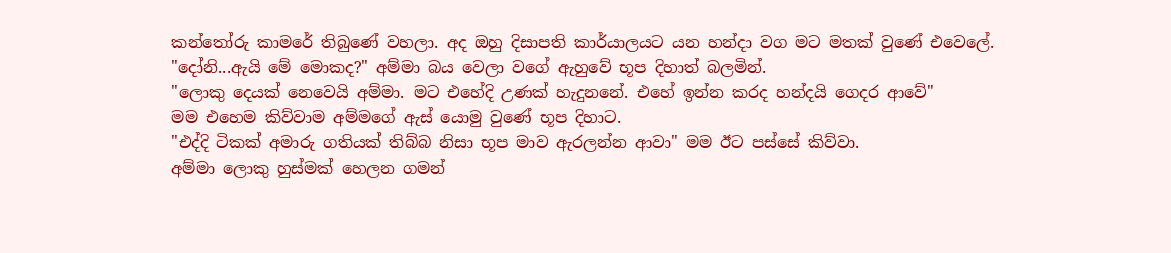කන්තෝරු කාමරේ තිබුණේ වහලා. අද ඔහු දිසාපති කාර්යාලයට යන හන්දා වග මට මතක් වුණේ එවෙලේ.
"දෝනි...ඇයි මේ මොකද?" අම්මා බය වෙලා වගේ ඇහුවේ භූප දිහාත් බලමින්.
"ලොකු දෙයක් නෙවෙයි අම්මා. මට එහේදි උණක් හැදුනනේ. එහේ ඉන්න කරද හන්දයි ගෙදර ආවේ"
මම එහෙම කිව්වාම අම්මගේ ඇස් යොමු වුණේ භූප දිහාට.
"එද්දි ටිකක් අමාරු ගතියක් තිබ්බ නිසා භූප මාව ඇරලන්න ආවා" මම ඊට පස්සේ කිව්වා.
අම්මා ලොකු හුස්මක් හෙලන ගමන්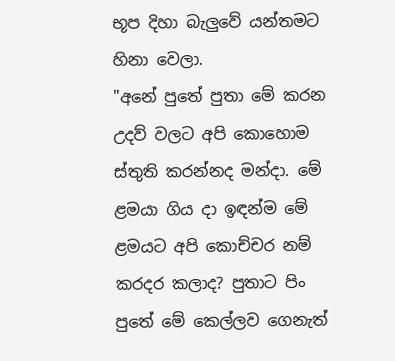භූප දිහා බැලුවේ යන්තමට හිනා වෙලා.
"අනේ පුතේ පුතා මේ කරන උදව් වලට අපි කොහොම ස්තුති කරන්නද මන්දා. මේ ළමයා ගිය දා ඉඳන්ම මේ ළමයට අපි කොච්චර නම් කරදර කලාද? පුතාට පිං පුතේ මේ කෙල්ලව ගෙනැත්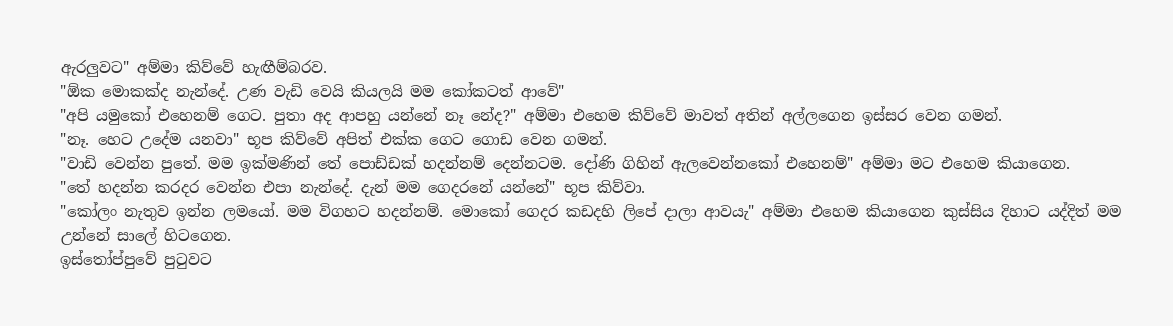ඇරලුවට" අම්මා කිව්වේ හැඟීම්බරව.
"ඕක මොකක්ද නැන්දේ. උණ වැඩි වෙයි කියලයි මම කෝකටත් ආවේ"
"අපි යමුකෝ එහෙනම් ගෙට. පුතා අද ආපහු යන්නේ නෑ නේද?" අම්මා එහෙම කිව්වේ මාවත් අතින් අල්ලගෙන ඉස්සර වෙන ගමන්.
"නෑ. හෙට උදේම යනවා" භූප කිව්වේ අපිත් එක්ක ගෙට ගොඩ වෙන ගමන්.
"වාඩි වෙන්න පුතේ. මම ඉක්මණින් තේ පොඩ්ඩක් හදන්නම් දෙන්නටම. දෝණි ගිහින් ඇලවෙන්නකෝ එහෙනම්" අම්මා මට එහෙම කියාගෙන.
"තේ හදන්න කරදර වෙන්න එපා නැන්දේ. දැන් මම ගෙදරනේ යන්නේ" භූප කිව්වා.
"කෝලං නැතුව ඉන්න ලමයෝ. මම විගහට හදන්නම්. මොකෝ ගෙදර කඩදහි ලිපේ දාලා ආවයැ" අම්මා එහෙම කියාගෙන කුස්සිය දිහාට යද්දිත් මම උන්නේ සාලේ හිටගෙන.
ඉස්තෝප්පුවේ පුටුවට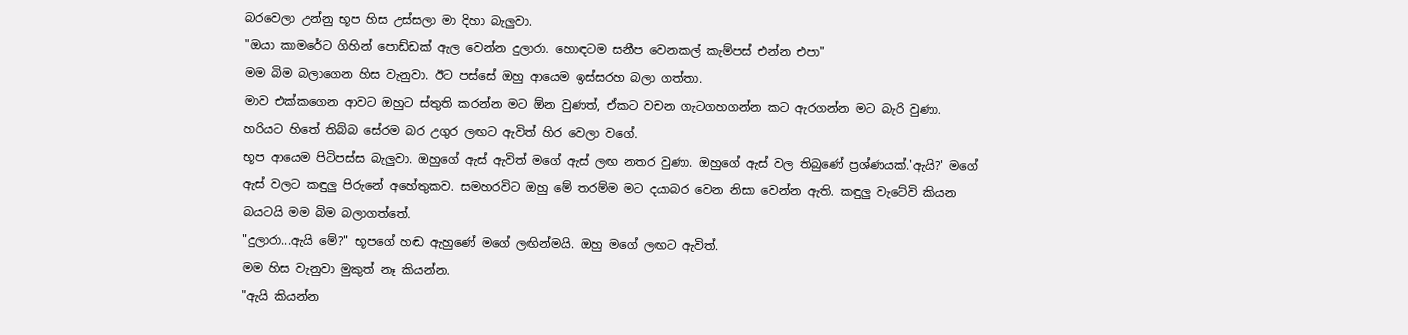බරවෙලා උන්නු භූප හිස උස්සලා මා දිහා බැලුවා.
"ඔයා කාමරේට ගිහින් පොඩ්ඩක් ඇල වෙන්න දුලාරා. හොඳටම සනීප වෙනකල් කැම්පස් එන්න එපා"
මම බිම බලාගෙන හිස වැනුවා. ඊට පස්සේ ඔහු ආයෙම ඉස්සරහ බලා ගත්තා.
මාව එක්කගෙන ආවට ඔහුට ස්තුති කරන්න මට ඕන වුණත්, ඒකට වචන ගැටගහගන්න කට ඇරගන්න මට බැරි වුණා. හරියට හිතේ තිබ්බ සේරම බර උගුර ලඟට ඇවිත් හිර වෙලා වගේ.
භූප ආයෙම පිටිපස්ස බැලුවා. ඔහුගේ ඇස් ඇවිත් මගේ ඇස් ලඟ නතර වුණා. ඔහුගේ ඇස් වල තිබුණේ ප්‍රශ්ණයක්.'ඇයි?' මගේ ඇස් වලට කඳුලු පිරුනේ අහේතුකව. සමහරවිට ඔහු මේ තරම්ම මට දයාබර වෙන නිසා වෙන්න ඇති. කඳුලු වැටේවි කියන බයටයි මම බිම බලාගත්තේ.
"දුලාරා...ඇයි මේ?" භූපගේ හඬ ඇහුණේ මගේ ලඟින්මයි. ඔහු මගේ ලඟට ඇවිත්.
මම හිස වැනුවා මුකුත් නෑ කියන්න.
"ඇයි කියන්න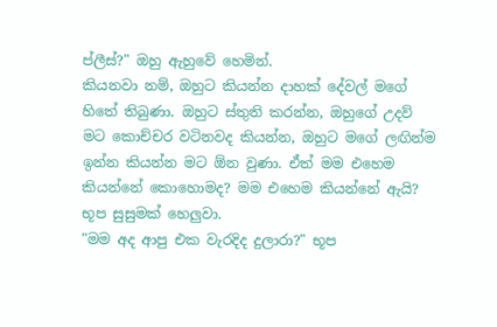ප්ලීස්?" ඔහු ඇහුවේ හෙමින්.
කියනවා නම්, ඔහුට කියන්න දාහක් දේවල් මගේ හිතේ තිබුණා. ඔහුට ස්තුති කරන්න, ඔහුගේ උදව් මට කොච්චර වටිනවද කියන්න, ඔහුට මගේ ලඟින්ම ඉන්න කියන්න මට ඕන වුණා. ඒත් මම එහෙම කියන්නේ කොහොමද? මම එහෙම කියන්නේ ඇයි?
භූප සුසුමක් හෙලුවා.
"මම අද ආපු එක වැරදිද දුලාරා?" භූප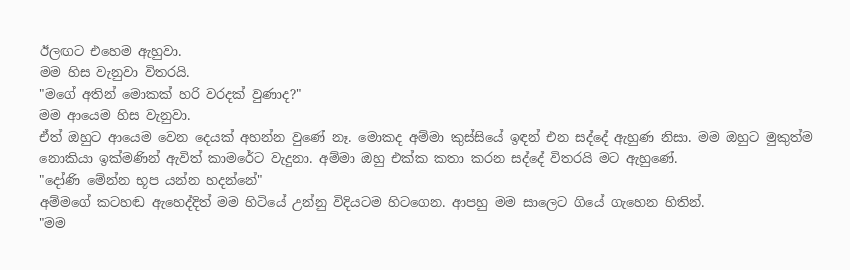ඊලඟට එහෙම ඇහුවා.
මම හිස වැනුවා විතරයි.
"මගේ අතින් මොකක් හරි වරදක් වුණාද?"
මම ආයෙම හිස වැනුවා.
ඒත් ඔහුට ආයෙම වෙන දෙයක් අහන්න වුණේ නෑ. මොකද අම්මා කුස්සියේ ඉඳන් එන සද්දේ ඇහුණ නිසා. මම ඔහුට මුකුත්ම නොකියා ඉක්මණින් ඇවිත් කාමරේට වැදුනා. අම්මා ඔහු එක්ක කතා කරන සද්දේ විතරයි මට ඇහුණේ.
"දෝණි මේන්න භූප යන්න හදන්නේ"
අම්මගේ කටහඬ ඇහෙද්දිත් මම හිටියේ උන්නු විදියටම හිටගෙන. ආපහු මම සාලෙට ගියේ ගැහෙන හිතින්.
"මම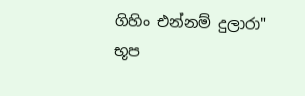ගිහිං එන්නම් දුලාරා" භූප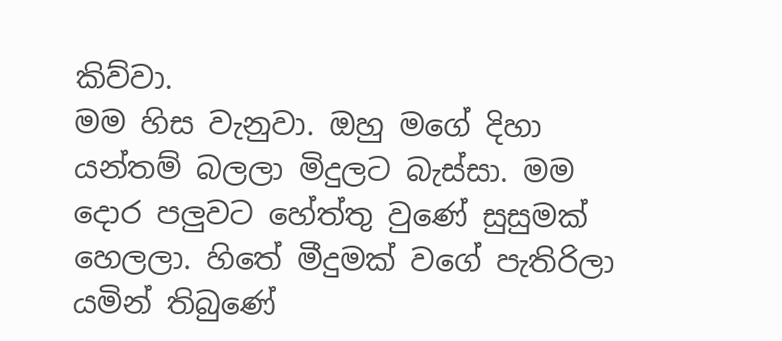කිව්වා.
මම හිස වැනුවා. ඔහු මගේ දිහා යන්තම් බලලා මිදුලට බැස්සා. මම දොර පලුවට හේත්තු වුණේ සුසුමක් හෙලලා. හිතේ මීදුමක් වගේ පැතිරිලා යමින් තිබුණේ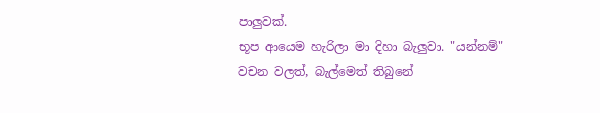පාලුවක්.
භූප ආයෙම හැරිලා මා දිහා බැලුවා. "යන්නම්"
වචන වලත්, බැල්මෙත් තිබුනේ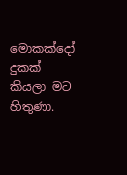මොකක්දෝ දුකක් කියලා මට හිතුණා.